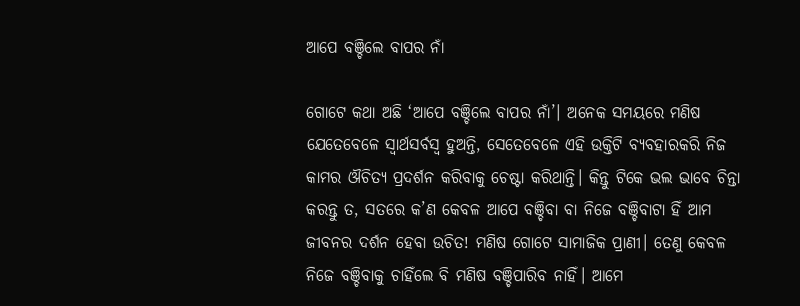ଆପେ ବଞ୍ଚିଲେ ବାପର ନାଁ

ଗୋଟେ କଥା ଅଛି ‘ଆପେ ବଞ୍ଚିଲେ ବାପର ନାଁ’। ଅନେକ ସମୟରେ ମଣିଷ ଯେତେବେଳେ ସ୍ବାର୍ଥସର୍ବସ୍ବ ହୁଅନ୍ତି, ସେତେବେଳେ ଏହି ଉକ୍ତିଟି ବ୍ୟବହାରକରି ନିଜ କାମର ଔଚିତ୍ୟ ପ୍ରଦର୍ଶନ କରିବାକୁ ଚେଷ୍ଟା କରିଥାନ୍ତି। କିନ୍ତୁ ଟିକେ ଭଲ ଭାବେ ଚିନ୍ତା କରନ୍ତୁ ତ, ସତରେ କ’ଣ କେବଳ ଆପେ ବଞ୍ଚିବା ବା ନିଜେ ବଞ୍ଚିବାଟା ହିଁ ଆମ ଜୀବନର ଦର୍ଶନ ହେବା ଉଚିତ! ମଣିଷ ଗୋଟେ ସାମାଜିକ ପ୍ରାଣୀ। ତେଣୁ କେବଳ ନିଜେ ବଞ୍ଚିବାକୁ ଚାହିଁଲେ ବି ମଣିଷ ବଞ୍ଚିପାରିବ ନାହିଁ। ଆମେ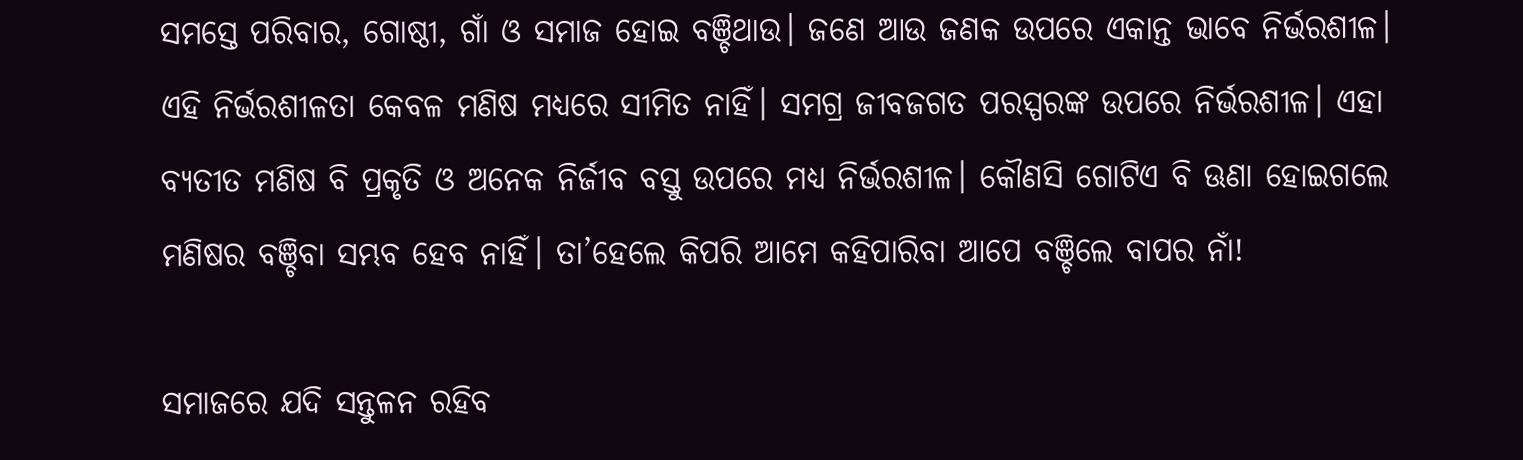ସମସ୍ତେ ପରିବାର, ଗୋଷ୍ଠୀ, ଗାଁ ଓ ସମାଜ ହୋଇ ବଞ୍ଚିଥାଉ। ଜଣେ ଆଉ ଜଣକ ଉପରେ ଏକାନ୍ତ ଭାବେ ନିର୍ଭରଶୀଳ। ଏହି ନିର୍ଭରଶୀଳତା କେବଳ ମଣିଷ ମଧ୍ୟରେ ସୀମିତ ନାହିଁ। ସମଗ୍ର ଜୀବଜଗତ ପରସ୍ପରଙ୍କ ଉପରେ ନିର୍ଭରଶୀଳ। ଏହା ବ୍ୟତୀତ ମଣିଷ ବି ପ୍ରକୃତି ଓ ଅନେକ ନିର୍ଜୀବ ବସ୍ତୁ ଉପରେ ମଧ୍ୟ ନିର୍ଭରଶୀଳ। କୌଣସି ଗୋଟିଏ ବି ଊଣା ହୋଇଗଲେ ମଣିଷର ବଞ୍ଚିବା ସମ୍ଭବ ହେବ ନାହିଁ। ତା’ହେଲେ କିପରି ଆମେ କହିପାରିବା ଆପେ ବଞ୍ଚିଲେ ବାପର ନାଁ!

ସମାଜରେ ଯଦି ସନ୍ତୁଳନ ରହିବ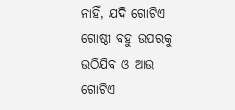ନାହିଁ, ଯଦି ଗୋଟିଏ ଗୋଷ୍ଠୀ ବହୁ ଉପରକୁ ଉଠିଯିବ ଓ ଆଉ ଗୋଟିଏ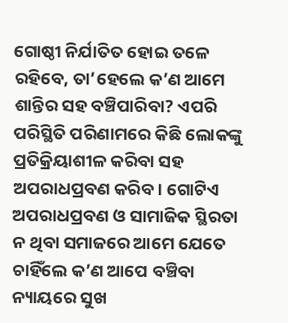ଗୋଷ୍ଠୀ ନିର୍ଯାତିତ ହୋଇ ତଳେ ରହିବେ, ତା’ହେଲେ କ’ଣ ଆମେ ଶାନ୍ତିର ସହ ବଞ୍ଚିପାରିବା? ଏପରି ପରିସ୍ଥିତି ପରିଣାମରେ କିଛି ଲୋକଙ୍କୁ ପ୍ରତିକ୍ରିୟାଶୀଳ କରିବା ସହ ଅପରାଧପ୍ରବଣ କରିବ। ଗୋଟିଏ ଅପରାଧପ୍ରବଣ ଓ ସାମାଜିକ ସ୍ଥିରତା ନ ଥିବା ସମାଜରେ ଆମେ ଯେତେ ଚାହିଁଲେ କ’ଣ ଆପେ ବଞ୍ଚିବା ନ୍ୟାୟରେ ସୁଖ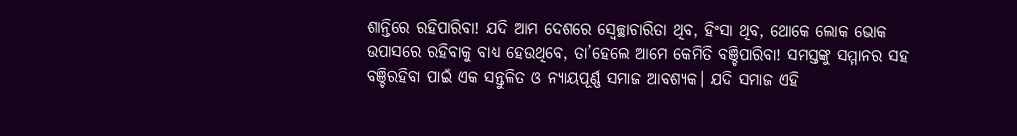ଶାନ୍ତିରେ ରହିପାରିବା! ଯଦି ଆମ ଦେଶରେ ସ୍ବେଚ୍ଛାଚାରିତା ଥିବ, ହିଂସା ଥିବ, ଥୋକେ ଲୋକ ଭୋକ ଉପାସରେ ରହିବାକୁ ବାଧ୍ୟ ହେଉଥିବେ, ତା’ହେଲେ ଆମେ କେମିତି ବଞ୍ଚିପାରିବା! ସମସ୍ତଙ୍କୁ ସମ୍ମାନର ସହ ବଞ୍ଚିରହିବା ପାଇଁ ଏକ ସନ୍ତୁଳିତ ଓ ନ୍ୟାୟପୂର୍ଣ୍ଣ ସମାଜ ଆବଶ୍ୟକ। ଯଦି ସମାଜ ଏହି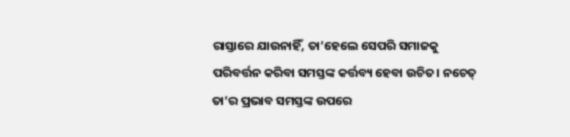ରାସ୍ତାରେ ଯାଉନାହିଁ, ତା’ହେଲେ ସେପରି ସମାଜକୁ ପରିବର୍ତ୍ତନ କରିବା ସମସ୍ତଙ୍କ କର୍ତ୍ତବ୍ୟ ହେବା ଉଚିତ। ନଚେତ୍‌ ତା’ର ପ୍ରଭାବ ସମସ୍ତଙ୍କ ଉପରେ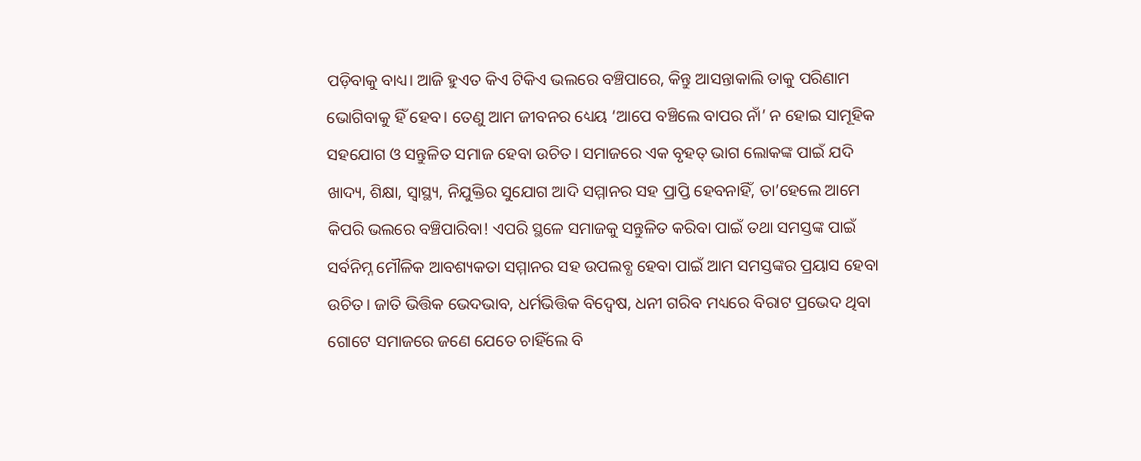ପଡ଼ିବାକୁ ବାଧ୍ୟ। ଆଜି ହୁଏତ କିଏ ଟିକିଏ ଭଲରେ ବଞ୍ଚିପାରେ, କିନ୍ତୁ ଆସନ୍ତାକାଲି ତାକୁ ପରିଣାମ ଭୋଗିବାକୁ ହିଁ ହେବ। ତେଣୁ ଆମ ଜୀବନର ଧ୍ୟେୟ ‘ଆପେ ବଞ୍ଚିଲେ ବାପର ନାଁ’ ନ ହୋଇ ସାମୂହିକ ସହଯୋଗ ଓ ସନ୍ତୁଳିତ ସମାଜ ହେବା ଉଚିତ। ସମାଜରେ ଏକ ବୃହତ୍‌ ଭାଗ ଲୋକଙ୍କ ପାଇଁ ଯଦି ଖାଦ୍ୟ, ଶିକ୍ଷା, ସ୍ବାସ୍ଥ୍ୟ, ନିଯୁକ୍ତିର ସୁଯୋଗ ଆଦି ସମ୍ମାନର ସହ ପ୍ରାପ୍ତି ହେବନାହିଁ, ତା’ହେଲେ ଆମେ କିପରି ଭଲରେ ବଞ୍ଚିପାରିବା! ଏପରି ସ୍ଥଳେ ସମାଜକୁ ସନ୍ତୁଳିତ କରିବା ପାଇଁ ତଥା ସମସ୍ତଙ୍କ ପାଇଁ ସର୍ବନିମ୍ନ ମୌଳିକ ଆବଶ୍ୟକତା ସମ୍ମାନର ସହ ଉପଲବ୍ଧ ହେବା ପାଇଁ ଆମ ସମସ୍ତଙ୍କର ପ୍ରୟାସ ହେବା ଉଚିତ। ଜାତି ଭିତ୍ତିକ ଭେଦଭାବ, ଧର୍ମଭିତ୍ତିକ ବିଦ୍ୱେଷ, ଧନୀ ଗରିବ ମଧ୍ୟରେ ବିରାଟ ପ୍ରଭେଦ ଥିବା ଗୋଟେ ସମାଜରେ ଜଣେ ଯେତେ ଚାହିଁଲେ ବି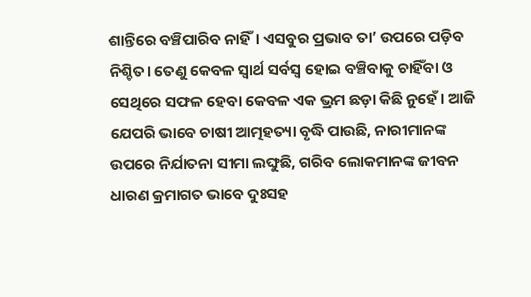ଶାନ୍ତିରେ ବଞ୍ଚିପାରିବ ନାହିଁ। ଏସବୁର ପ୍ରଭାବ ତା’ ଉପରେ ପଡ଼ିବ ନିଶ୍ଚିତ। ତେଣୁ କେବଳ ସ୍ବାର୍ଥ ସର୍ବସ୍ବ ହୋଇ ବଞ୍ଚିବାକୁ ଚାହିଁବା ଓ ସେଥିରେ ସଫଳ ହେବା କେବଳ ଏକ ଭ୍ରମ ଛଡ଼ା କିଛି ନୁହେଁ। ଆଜି ଯେପରି ଭାବେ ଚାଷୀ ଆତ୍ମହତ୍ୟା ବୃଦ୍ଧି ପାଉଛି, ନାରୀମାନଙ୍କ ଉପରେ ନିର୍ଯାତନା ସୀମା ଲଙ୍ଘୁଛି, ଗରିବ ଲୋକମାନଙ୍କ ଜୀବନ ଧାରଣ କ୍ରମାଗତ ଭାବେ ଦୁଃସହ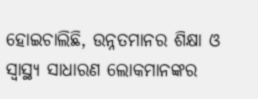ହୋଇଚାଲିଛି, ଉନ୍ନତମାନର ଶିକ୍ଷା ଓ ସ୍ବାସ୍ଥ୍ୟ ସାଧାରଣ ଲୋକମାନଙ୍କର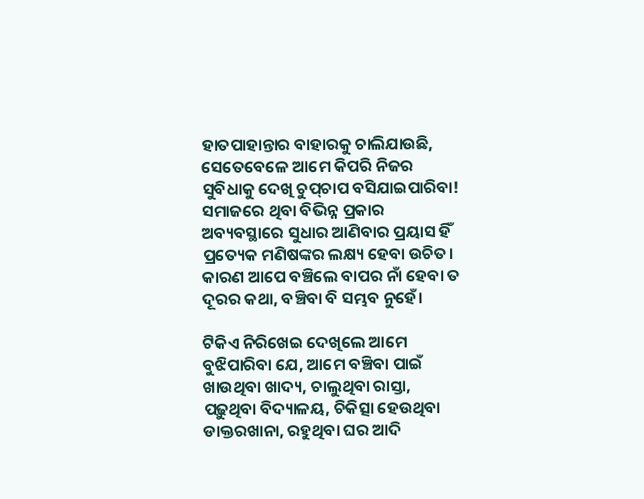ହାତପାହାନ୍ତାର ବାହାରକୁ ଚାଲିଯାଉଛି, ସେତେବେଳେ ଆମେ କିପରି ନିଜର ସୁବିଧାକୁ ଦେଖି ଚୁପ୍‌ଚାପ ବସିଯାଇପାରିବା! ସମାଜରେ ଥିବା ବିଭିନ୍ନ ପ୍ରକାର ଅବ୍ୟବସ୍ଥାରେ ସୁଧାର ଆଣିବାର ପ୍ରୟାସ ହିଁ ପ୍ରତ୍ୟେକ ମଣିଷଙ୍କର ଲକ୍ଷ୍ୟ ହେବା ଉଚିତ। କାରଣ ଆପେ ବଞ୍ଚିଲେ ବାପର ନାଁ ହେବା ତ ଦୂରର କଥା, ବଞ୍ଚିବା ବି ସମ୍ଭବ ନୁହେଁ।

ଟିକିଏ ନିରିଖେଇ ଦେଖିଲେ ଆମେ ବୁଝିପାରିବା ଯେ, ଆମେ ବଞ୍ଚିବା ପାଇଁ ଖାଉଥିବା ଖାଦ୍ୟ, ଚାଲୁଥିବା ରାସ୍ତା, ପଢ଼ୁଥିବା ବିଦ୍ୟାଳୟ, ଚିକିତ୍ସା ହେଉଥିବା ଡାକ୍ତରଖାନା, ରହୁଥିବା ଘର ଆଦି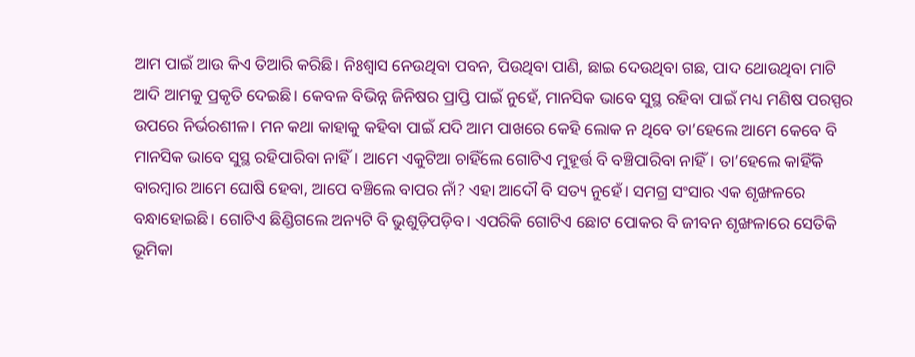ଆମ ପାଇଁ ଆଉ କିଏ ତିଆରି କରିଛି। ନିଃଶ୍ୱାସ ନେଉଥିବା ପବନ, ପିଉଥିବା ପାଣି, ଛାଇ ଦେଉଥିବା ଗଛ, ପାଦ ଥୋଉଥିବା ମାଟି ଆଦି ଆମକୁ ପ୍ରକୃତି ଦେଇଛି। କେବଳ ବିଭିନ୍ନ ଜିନିଷର ପ୍ରାପ୍ତି ପାଇଁ ନୁହେଁ, ମାନସିକ ଭାବେ ସୁସ୍ଥ ରହିବା ପାଇଁ ମଧ୍ୟ ମଣିଷ ପରସ୍ପର ଉପରେ ନିର୍ଭରଶୀଳ। ମନ କଥା କାହାକୁ କହିବା ପାଇଁ ଯଦି ଆମ ପାଖରେ କେହି ଲୋକ ନ ଥିବେ ତା’ହେଲେ ଆମେ କେବେ ବି ମାନସିକ ଭାବେ ସୁସ୍ଥ ରହିପାରିବା ନାହିଁ। ଆମେ ଏକୁଟିଆ ଚାହିଁଲେ ଗୋଟିଏ ମୁହୂର୍ତ୍ତ ବି ବଞ୍ଚିପାରିବା ନାହିଁ। ତା’ହେଲେ କାହିଁକି ବାରମ୍ବାର ଆମେ ଘୋଷି ହେବା, ଆପେ ବଞ୍ଚିଲେ ବାପର ନାଁ? ଏହା ଆଦୌ ବି ସତ୍ୟ ନୁହେଁ। ସମଗ୍ର ସଂସାର ଏକ ଶୃଙ୍ଖଳରେ ବନ୍ଧାହୋଇଛି। ଗୋଟିଏ ଛିଣ୍ଡିଗଲେ ଅନ୍ୟଟି ବି ଭୁଶୁଡ଼ିପଡ଼ିବ। ଏପରିକି ଗୋଟିଏ ଛୋଟ ପୋକର ବି ଜୀବନ ଶୃଙ୍ଖଳାରେ ସେତିକି ଭୂମିକା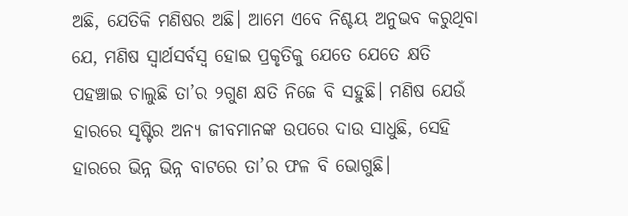ଅଛି, ଯେତିକି ମଣିଷର ଅଛି। ଆମେ ଏବେ ନିଶ୍ଚୟ ଅନୁଭବ କରୁଥିବା ଯେ, ମଣିଷ ସ୍ବାର୍ଥସର୍ବସ୍ବ ହୋଇ ପ୍ରକୃତିକୁ ଯେତେ ଯେତେ କ୍ଷତି ପହଞ୍ଚାଇ ଚାଲୁଛି ତା’ର ୨ଗୁଣ କ୍ଷତି ନିଜେ ବି ସହୁଛି। ମଣିଷ ଯେଉଁ ହାରରେ ସୃଷ୍ଟିର ଅନ୍ୟ ଜୀବମାନଙ୍କ ଉପରେ ଦାଉ ସାଧୁଛି, ସେହି ହାରରେ ଭିନ୍ନ ଭିନ୍ନ ବାଟରେ ତା’ର ଫଳ ବି ଭୋଗୁଛି।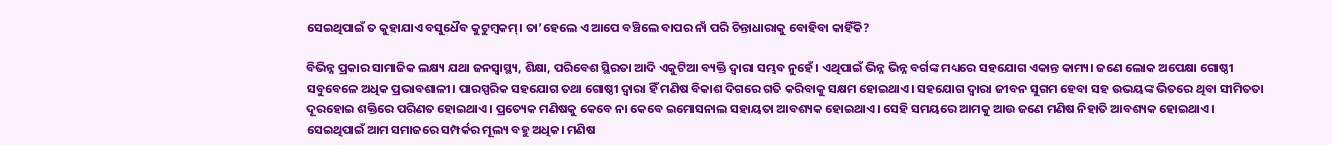ସେଇଥିପାଇଁ ତ କୁହାଯାଏ ବସୁଧୈବ କୁଟୁମ୍ବକମ୍‌। ତା’ହେଲେ ଏ ଆପେ ବଞ୍ଚିଲେ ବାପର ନାଁ ପରି ଚିନ୍ତାଧାରାକୁ ବୋହିବା କାହିଁକି?

ବିଭିନ୍ନ ପ୍ରକାର ସାମାଜିକ ଲକ୍ଷ୍ୟ ଯଥା ଜନସ୍ବାସ୍ଥ୍ୟ, ଶିକ୍ଷା, ପରିବେଶ ସ୍ଥିରତା ଆଦି ଏକୁଟିଆ ବ୍ୟକ୍ତି ଦ୍ୱାରା ସମ୍ଭବ ନୁହେଁ। ଏଥିପାଇଁ ଭିନ୍ନ ଭିନ୍ନ ବର୍ଗଙ୍କ ମଧ୍ୟରେ ସହଯୋଗ ଏକାନ୍ତ କାମ୍ୟ। ଜଣେ ଲୋକ ଅପେକ୍ଷା ଗୋଷ୍ଠୀ ସବୁବେଳେ ଅଧିକ ପ୍ରଭାବଶାଳୀ। ପାରସ୍ପରିକ ସହଯୋଗ ତଥା ଗୋଷ୍ଠୀ ଦ୍ୱାରା ହିଁ ମଣିଷ ବିକାଶ ଦିଗରେ ଗତି କରିବାକୁ ସକ୍ଷମ ହୋଇଥାଏ। ସହଯୋଗ ଦ୍ୱାରା ଜୀବନ ସୁଗମ ହେବା ସହ ଉଭୟଙ୍କ ଭିତରେ ଥିବା ସୀମିତତା ଦୂରହୋଇ ଶକ୍ତିରେ ପରିଣତ ହୋଇଥାଏ। ପ୍ରତ୍ୟେକ ମଣିଷକୁ କେବେ ନା କେବେ ଇମୋସନାଲ ସହାୟତା ଆବଶ୍ୟକ ହୋଇଥାଏ। ସେହି ସମୟରେ ଆମକୁ ଆଉ ଜଣେ ମଣିଷ ନିହାତି ଆବଶ୍ୟକ ହୋଇଥାଏ। ସେଇଥିପାଇଁ ଆମ ସମାଜରେ ସମ୍ପର୍କର ମୂଲ୍ୟ ବହୁ ଅଧିକ। ମଣିଷ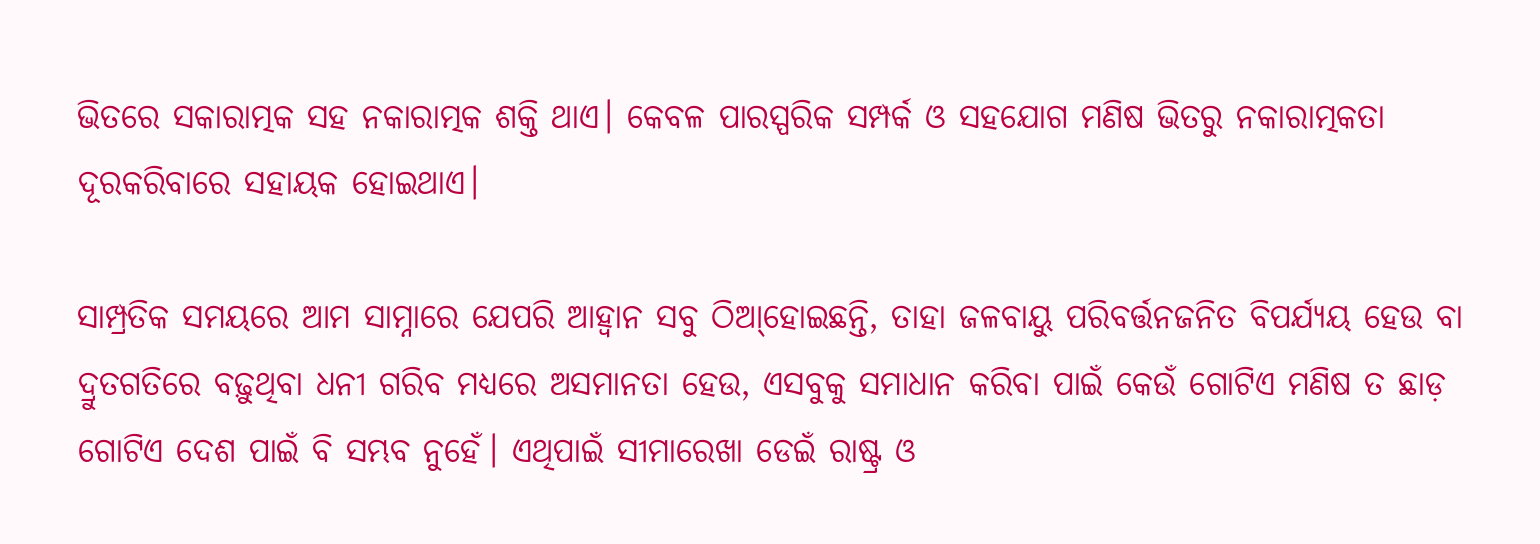ଭିତରେ ସକାରାତ୍ମକ ସହ ନକାରାତ୍ମକ ଶକ୍ତି ଥାଏ। କେବଳ ପାରସ୍ପରିକ ସମ୍ପର୍କ ଓ ସହଯୋଗ ମଣିଷ ଭିତରୁ ନକାରାତ୍ମକତା ଦୂରକରିବାରେ ସହାୟକ ହୋଇଥାଏ।

ସାମ୍ପ୍ରତିକ ସମୟରେ ଆମ ସାମ୍ନାରେ ଯେପରି ଆହ୍ବାନ ସବୁ ଠିଆ୍‌ହୋଇଛନ୍ତି, ତାହା ଜଳବାୟୁ ପରିବର୍ତ୍ତନଜନିତ ବିପର୍ଯ୍ୟୟ ହେଉ ବା ଦ୍ରୁତଗତିରେ ବଢ଼ୁଥିବା ଧନୀ ଗରିବ ମଧ୍ୟରେ ଅସମାନତା ହେଉ, ଏସବୁକୁ ସମାଧାନ କରିବା ପାଇଁ କେଉଁ ଗୋଟିଏ ମଣିଷ ତ ଛାଡ଼ ଗୋଟିଏ ଦେଶ ପାଇଁ ବି ସମ୍ଭବ ନୁହେଁ। ଏଥିପାଇଁ ସୀମାରେଖା ଡେଇଁ ରାଷ୍ଟ୍ର ଓ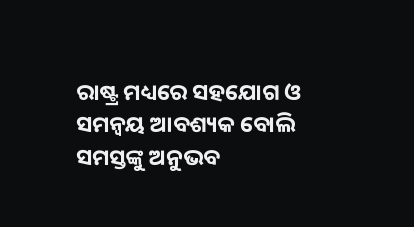ରାଷ୍ଟ୍ର ମଧ୍ୟରେ ସହଯୋଗ ଓ ସମନ୍ବୟ ଆବଶ୍ୟକ ବୋଲି ସମସ୍ତଙ୍କୁ ଅନୁଭବ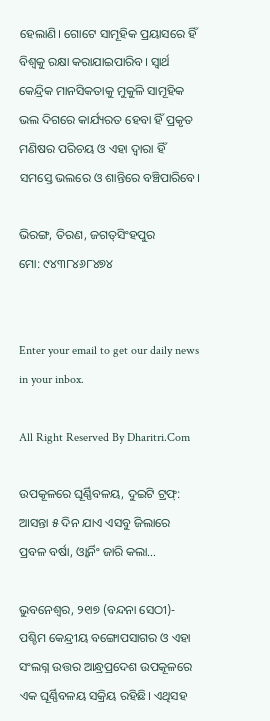ହେଲାଣି। ଗୋଟେ ସାମୂହିକ ପ୍ରୟାସରେ ହିଁ ବିଶ୍ୱକୁ ରକ୍ଷା କରାଯାଇପାରିବ। ସ୍ବାର୍ଥ କେନ୍ଦ୍ରିକ ମାନସିକତାକୁ ମୁକୁଳି ସାମୂହିକ ଭଲ ଦିଗରେ କାର୍ଯ୍ୟରତ ହେବା ହିଁ ପ୍ରକୃତ ମଣିଷର ପରିଚୟ ଓ ଏହା ଦ୍ୱାରା ହିଁ ସମସ୍ତେ ଭଲରେ ଓ ଶାନ୍ତିରେ ବଞ୍ଚିପାରିବେ।

ଭିରଙ୍ଗ, ତିରଣ, ଜଗତ୍‌ସିଂହପୁର
ମୋ: ୯୪୩୮୪୬୮୪୭୪


Enter your email to get our daily news in your inbox.

All Right Reserved By Dharitri.Com

ଉପକୂଳରେ ଘୂର୍ଣ୍ଣିବଳୟ, ଦୁଇଟି ଟ୍ରଫ୍‌: ଆସନ୍ତା ୫ ଦିନ ଯାଏ ଏସବୁ ଜିଲାରେ ପ୍ରବଳ ବର୍ଷା, ଓ୍ବାର୍ନିଂ ଜାରି କଲା…

ଭୁବନେଶ୍ୱର, ୨୧ା୭ (ବନ୍ଦନା ସେଠୀ)- ପଶ୍ଚିମ କେନ୍ଦ୍ରୀୟ ବଙ୍ଗୋପସାଗର ଓ ଏହା ସଂଲଗ୍ନ ଉତ୍ତର ଆନ୍ଧ୍ରପ୍ରଦେଶ ଉପକୂଳରେ ଏକ ଘୂର୍ଣ୍ଣିବଳୟ ସକ୍ରିୟ ରହିଛି। ଏଥିସହ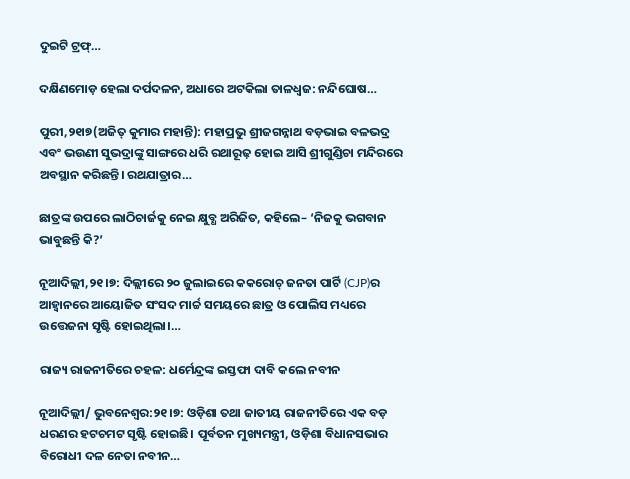ଦୁଇଟି ଟ୍ରଫ୍‌…

ଦକ୍ଷିଣମୋଡ଼ ହେଲା ଦର୍ପଦଳନ, ଅଧାରେ ଅଟକିଲା ତାଳଧ୍ୱଜ: ନନ୍ଦିଘୋଷ…

ପୁରୀ,୨୧ା୭(ଅଜିତ୍‌ କୁମାର ମହାନ୍ତି): ମହାପ୍ରଭୁ ଶ୍ରୀଜଗନ୍ନାଥ ବଡ଼ଭାଇ ବଳଭଦ୍ର ଏବଂ ଭଉଣୀ ସୁଭଦ୍ରାଙ୍କୁ ସାଙ୍ଗରେ ଧରି ରଥାରୂଢ଼ ହୋଇ ଆସି ଶ୍ରୀଗୁଣ୍ଡିଚା ମନ୍ଦିରରେ ଅବସ୍ଥାନ କରିଛନ୍ତି। ରଥଯାତ୍ରାର…

ଛାତ୍ରଙ୍କ ଉପରେ ଲାଠିଚାର୍ଜକୁ ନେଇ କ୍ଷୁବ୍ଧ ଅରିଜିତ, କହିଲେ– ‘ନିଜକୁ ଭଗବାନ ଭାବୁଛନ୍ତି କି?’

ନୂଆଦିଲ୍ଲୀ,୨୧।୭: ଦିଲ୍ଲୀରେ ୨୦ ଜୁଲାଇରେ କକରୋଚ୍ ଜନତା ପାର୍ଟି (CJP)ର ଆହ୍ୱାନରେ ଆୟୋଜିତ ସଂସଦ ମାର୍ଚ୍ଚ ସମୟରେ ଛାତ୍ର ଓ ପୋଲିସ ମଧ୍ୟରେ ଉତ୍ତେଜନା ସୃଷ୍ଟି ହୋଇଥିଲା।…

ରାଜ୍ୟ ରାଜନୀତିରେ ଚହଳ: ଧର୍ମେନ୍ଦ୍ରଙ୍କ ଇସ୍ତଫା ଦାବି କଲେ ନବୀନ

ନୂଆଦିଲ୍ଲୀ/ ଭୁବନେଶ୍ୱର:୨୧।୭: ଓଡ଼ିଶା ତଥା ଜାତୀୟ ରାଜନୀତିରେ ଏକ ବଡ଼ ଧରଣର ହଟଚମଟ ସୃଷ୍ଟି ହୋଇଛି। ପୂର୍ବତନ ମୁଖ୍ୟମନ୍ତ୍ରୀ, ଓଡ଼ିଶା ବିଧାନସଭାର ବିରୋଧୀ ଦଳ ନେତା ନବୀନ…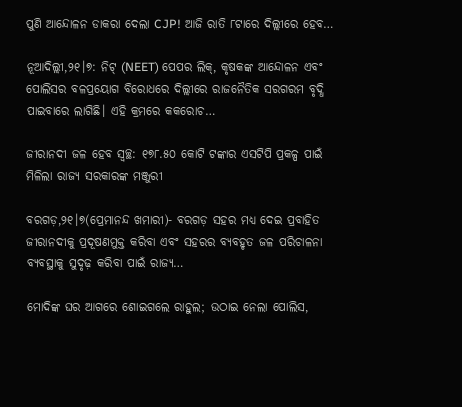ପୁଣି ଆନ୍ଦୋଳନ ଡାକରା ଦେଲା CJP! ଆଜି ରାତି ୮ଟାରେ ଦିଲ୍ଲୀରେ ହେବ…

ନୂଆଦିଲ୍ଲୀ,୨୧।୭: ନିଟ୍ (NEET) ପେପର ଲିକ୍, କୃଷକଙ୍କ ଆନ୍ଦୋଳନ ଏବଂ ପୋଲିସର ବଳପ୍ରୟୋଗ ବିରୋଧରେ ଦିଲ୍ଲୀରେ ରାଜନୈତିକ ସରଗରମ ବୃଦ୍ଧି ପାଇବାରେ ଲାଗିଛି। ଏହି କ୍ରମରେ କକରୋଚ…

ଜୀରାନଦୀ ଜଳ ହେବ ସ୍ବଚ୍ଛ: ୧୭୮.୫୦ କୋଟି ଟଙ୍କାର ଏସଟିପି ପ୍ରକଳ୍ପ ପାଇଁ ମିଳିଲା ରାଜ୍ୟ ସରକାରଙ୍କ ମଞ୍ଜୁରୀ

ବରଗଡ଼,୨୧।୭(ପ୍ରେମାନନ୍ଦ ଖମାରୀ)- ବରଗଡ଼ ସହର ମଧ୍ୟ ଦେଇ ପ୍ରବାହିତ ଜୀରାନଦୀକୁ ପ୍ରଦୂଷଣମୁକ୍ତ କରିବା ଏବଂ ସହରର ବ୍ୟବହୃତ ଜଳ ପରିଚାଳନା ବ୍ୟବସ୍ଥାକୁ ସୁଦୃଢ଼ କରିବା ପାଇଁ ରାଜ୍ୟ…

ମୋଦିଙ୍କ ଘର ଆଗରେ ଶୋଇଗଲେ ରାହୁଲ; ଉଠାଇ ନେଲା ପୋଲିସ,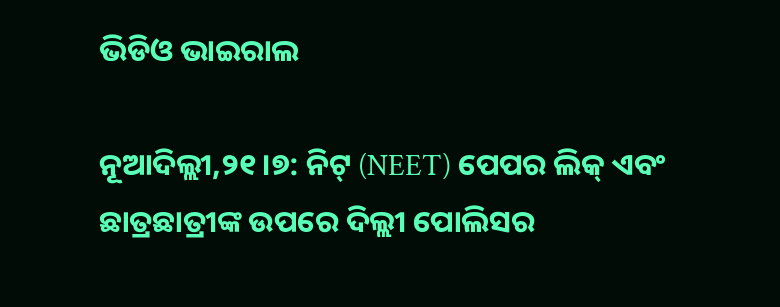ଭିଡିଓ ଭାଇରାଲ

ନୂଆଦିଲ୍ଲୀ,୨୧।୭: ନିଟ୍ (NEET) ପେପର ଲିକ୍ ଏବଂ ଛାତ୍ରଛାତ୍ରୀଙ୍କ ଉପରେ ଦିଲ୍ଲୀ ପୋଲିସର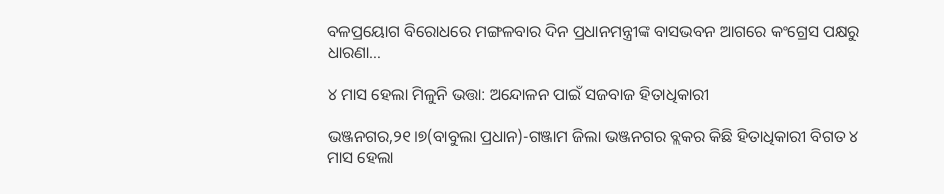ବଳପ୍ରୟୋଗ ବିରୋଧରେ ମଙ୍ଗଳବାର ଦିନ ପ୍ରଧାନମନ୍ତ୍ରୀଙ୍କ ବାସଭବନ ଆଗରେ କଂଗ୍ରେସ ପକ୍ଷରୁ ଧାରଣା…

୪ ମାସ ହେଲା ମିଳୁନି ଭତ୍ତା: ଅନ୍ଦୋଳନ ପାଇଁ ସଜବାଜ ହିତାଧିକାରୀ

ଭଞ୍ଜନଗର,୨୧।୭(ବାବୁଲା ପ୍ରଧାନ)-ଗଞ୍ଜାମ ଜିଲା ଭଞ୍ଜନଗର ବ୍ଲକର କିଛି ହିତାଧିକାରୀ ବିଗତ ୪ ମାସ ହେଲା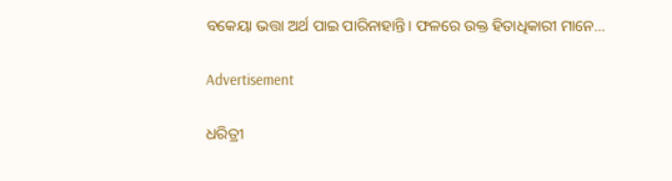ବକେୟା ଭତ୍ତା ଅର୍ଥ ପାଇ ପାରିନାହାନ୍ତି। ଫଳରେ ଉକ୍ତ ହିତାଧିକାରୀ ମାନେ…

Advertisement

ଧରିତ୍ରୀ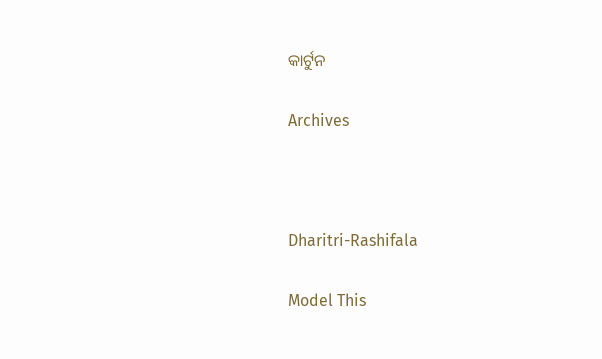କାର୍ଟୁନ

Archives



Dharitri-Rashifala

Model This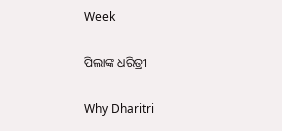Week

ପିଲାଙ୍କ ଧରିତ୍ରୀ

Why Dharitri